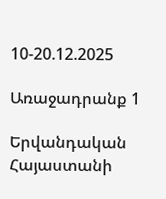10-20.12.2025

Առաջադրանք 1

Երվանդական Հայաստանի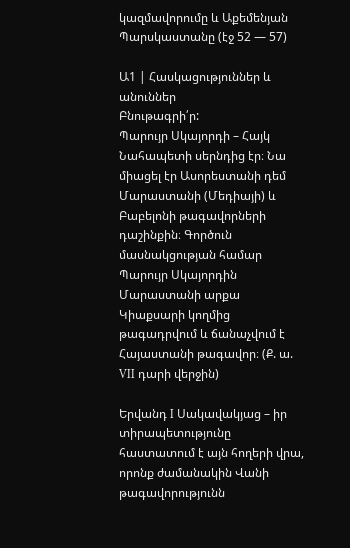կազմավորումը և Աքեմենյան Պարսկաստանը (էջ 52 — 57)

Ա1 | Հասկացություններ և անուններ
Բնութագրի՛ր:
Պարույր Սկայորդի – Հայկ Նահապետի սերնդից էր։ Նա միացել էր Ասորեստանի դեմ Մարաստանի (Մեդիայի) և Բաբելոնի թագավորների դաշինքին։ Գործուն մասնակցության համար Պարույր Սկայորդին Մարաստանի արքա Կիաքսարի կողմից թագադրվում և ճանաչվում է Հայաստանի թագավոր։ (Ք. ա. VII դարի վերջին)

Երվանդ I Սակավակյաց – իր տիրապետությունը հաստատում է այն հողերի վրա, որոնք ժամանակին Վանի թագավորությունն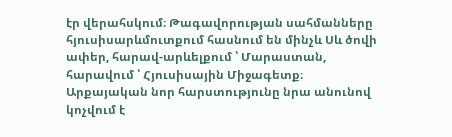էր վերահսկում։ Թագավորության սահմանները հյուսիսարևմուտքում հասնում են մինչև Սև ծովի ափեր, հարավ-արևելքում ՝ Մարաստան, հարավում ՝ Հյուսիսային Միջագետք։ Արքայական նոր հարստությունը նրա անունով կոչվում է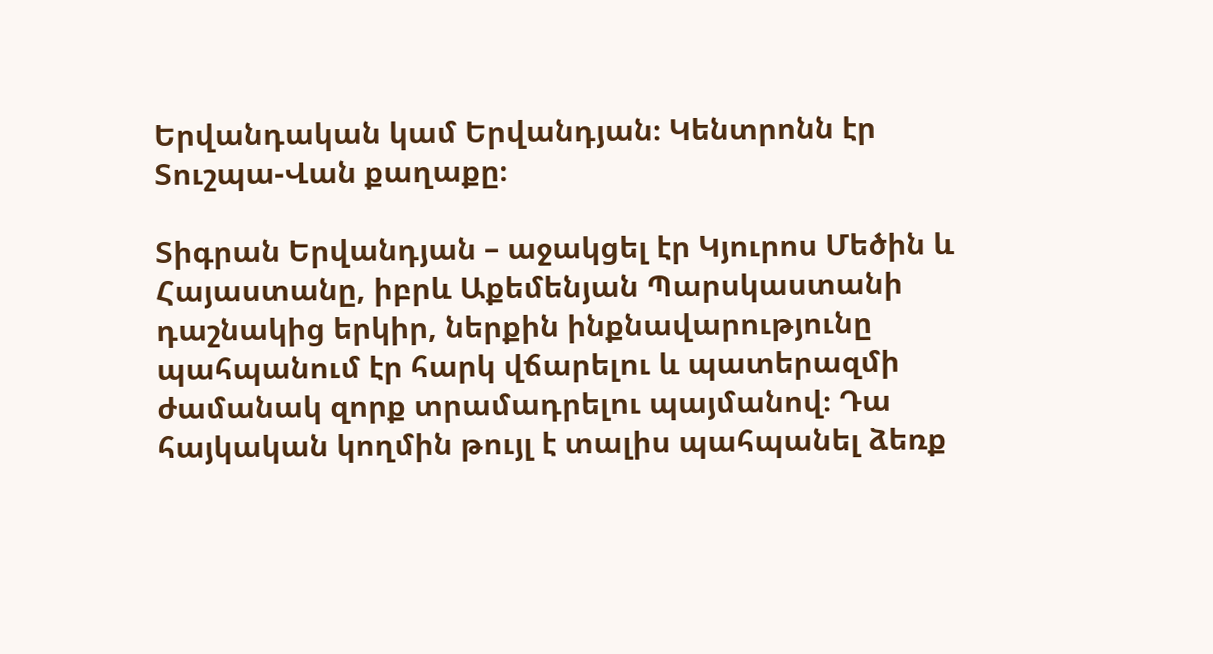Երվանդական կամ Երվանդյան։ Կենտրոնն էր Տուշպա-Վան քաղաքը։

Տիգրան Երվանդյան – աջակցել էր Կյուրոս Մեծին և Հայաստանը, իբրև Աքեմենյան Պարսկաստանի դաշնակից երկիր, ներքին ինքնավարությունը պահպանում էր հարկ վճարելու և պատերազմի ժամանակ զորք տրամադրելու պայմանով։ Դա հայկական կողմին թույլ է տալիս պահպանել ձեռք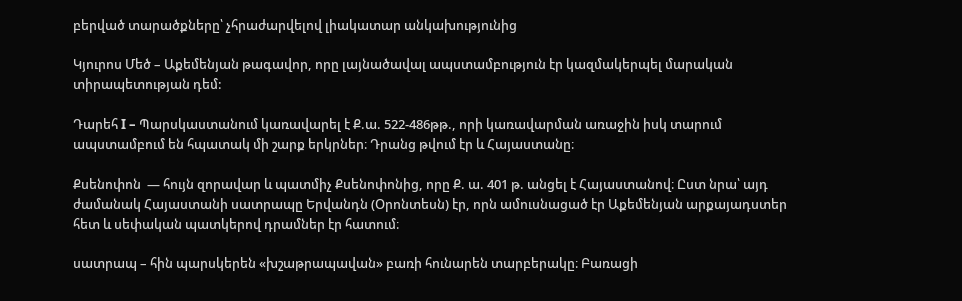բերված տարածքները՝ չհրաժարվելով լիակատար անկախությունից

Կյուրոս Մեծ – Աքեմենյան թագավոր, որը լայնածավալ ապստամբություն էր կազմակերպել մարական տիրապետության դեմ:

Դարեհ I – Պարսկաստանում կառավարել է Ք.ա. 522-486թթ., որի կառավարման առաջին իսկ տարում ապստամբում են հպատակ մի շարք երկրներ։ Դրանց թվում էր և Հայաստանը։

Քսենոփոն  — հույն զորավար և պատմիչ Քսենոփոնից, որը Ք. ա. 401 թ. անցել է Հայաստանով։ Ըստ նրա՝ այդ ժամանակ Հայաստանի սատրապը Երվանդն (Օրոնտեսն) էր, որն ամուսնացած էր Աքեմենյան արքայադստեր հետ և սեփական պատկերով դրամներ էր հատում։

սատրապ – հին պարսկերեն «խշաթրապավան» բառի հունարեն տարբերակը։ Բառացի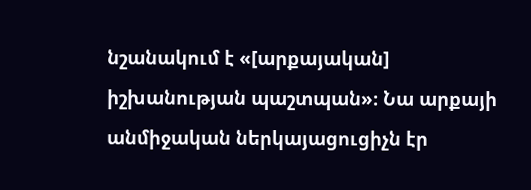նշանակում է «[արքայական] իշխանության պաշտպան»։ Նա արքայի անմիջական ներկայացուցիչն էր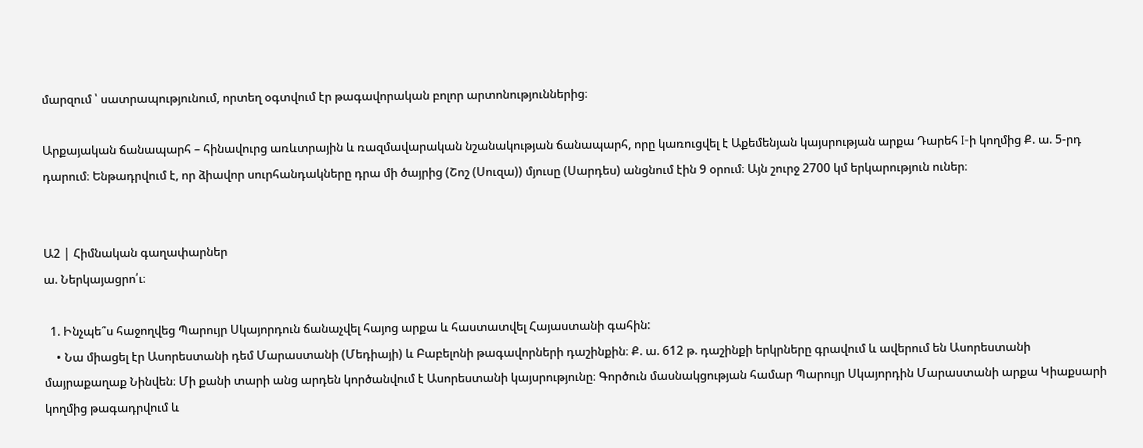մարզում ՝ սատրապությունում, որտեղ օգտվում էր թագավորական բոլոր արտոնություններից։

Արքայական ճանապարհ – հինավուրց առևտրային և ռազմավարական նշանակության ճանապարհ, որը կառուցվել է Աքեմենյան կայսրության արքա Դարեհ I-ի կողմից Ք. ա. 5-րդ դարում։ Ենթադրվում է, որ ձիավոր սուրհանդակները դրա մի ծայրից (Շոշ (Սուզա)) մյուսը (Սարդես) անցնում էին 9 օրում։ Այն շուրջ 2700 կմ երկարություն ուներ։


Ա2 | Հիմնական գաղափարներ
ա. Ներկայացրո՛ւ։

  1. Ինչպե՞ս հաջողվեց Պարույր Սկայորդուն ճանաչվել հայոց արքա և հաստատվել Հայաստանի գահին:
    • Նա միացել էր Ասորեստանի դեմ Մարաստանի (Մեդիայի) և Բաբելոնի թագավորների դաշինքին։ Ք. ա. 612 թ. դաշինքի երկրները գրավում և ավերում են Ասորեստանի մայրաքաղաք Նինվեն։ Մի քանի տարի անց արդեն կործանվում է Ասորեստանի կայսրությունը։ Գործուն մասնակցության համար Պարույր Սկայորդին Մարաստանի արքա Կիաքսարի կողմից թագադրվում և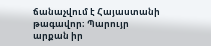ճանաչվում է Հայաստանի թագավոր։ Պարույր արքան իր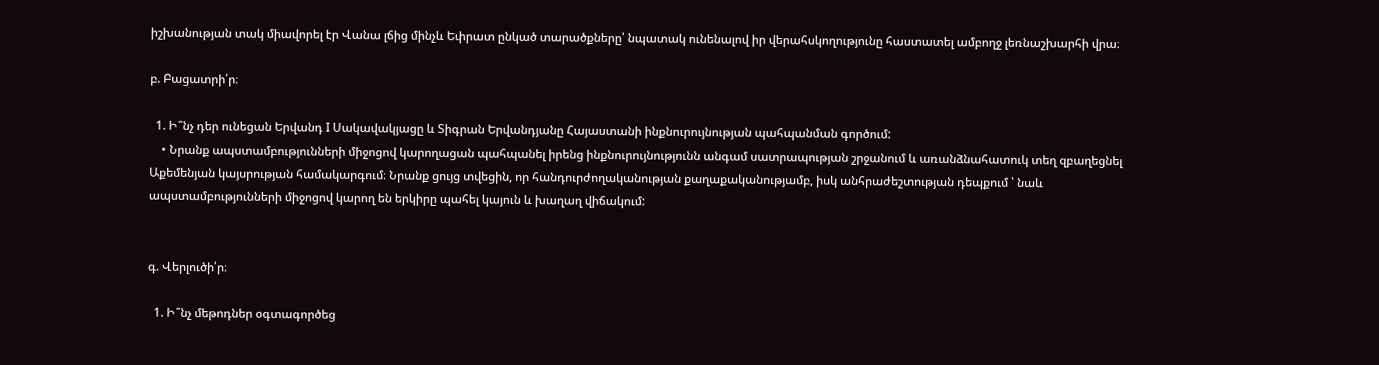իշխանության տակ միավորել էր Վանա լճից մինչև Եփրատ ընկած տարածքները՝ նպատակ ունենալով իր վերահսկողությունը հաստատել ամբողջ լեռնաշխարհի վրա։

բ. Բացատրի՛ր։

  1. Ի՞նչ դեր ունեցան Երվանդ I Սակավակյացը և Տիգրան Երվանդյանը Հայաստանի ինքնուրույնության պահպանման գործում:
    • Նրանք ապստամբությունների միջոցով կարողացան պահպանել իրենց ինքնուրույնությունն անգամ սատրապության շրջանում և առանձնահատուկ տեղ զբաղեցնել Աքեմենյան կայսրության համակարգում։ Նրանք ցույց տվեցին, որ հանդուրժողականության քաղաքականությամբ, իսկ անհրաժեշտության դեպքում ՝ նաև ապստամբությունների միջոցով կարող են երկիրը պահել կայուն և խաղաղ վիճակում:


գ. Վերլուծի՛ր։

  1. Ի՞նչ մեթոդներ օգտագործեց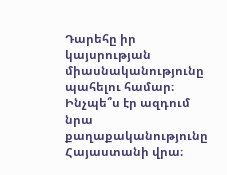Դարեհը իր կայսրության միասնականությունը պահելու համար։ Ինչպե՞ս էր ազդում նրա քաղաքականությունը Հայաստանի վրա։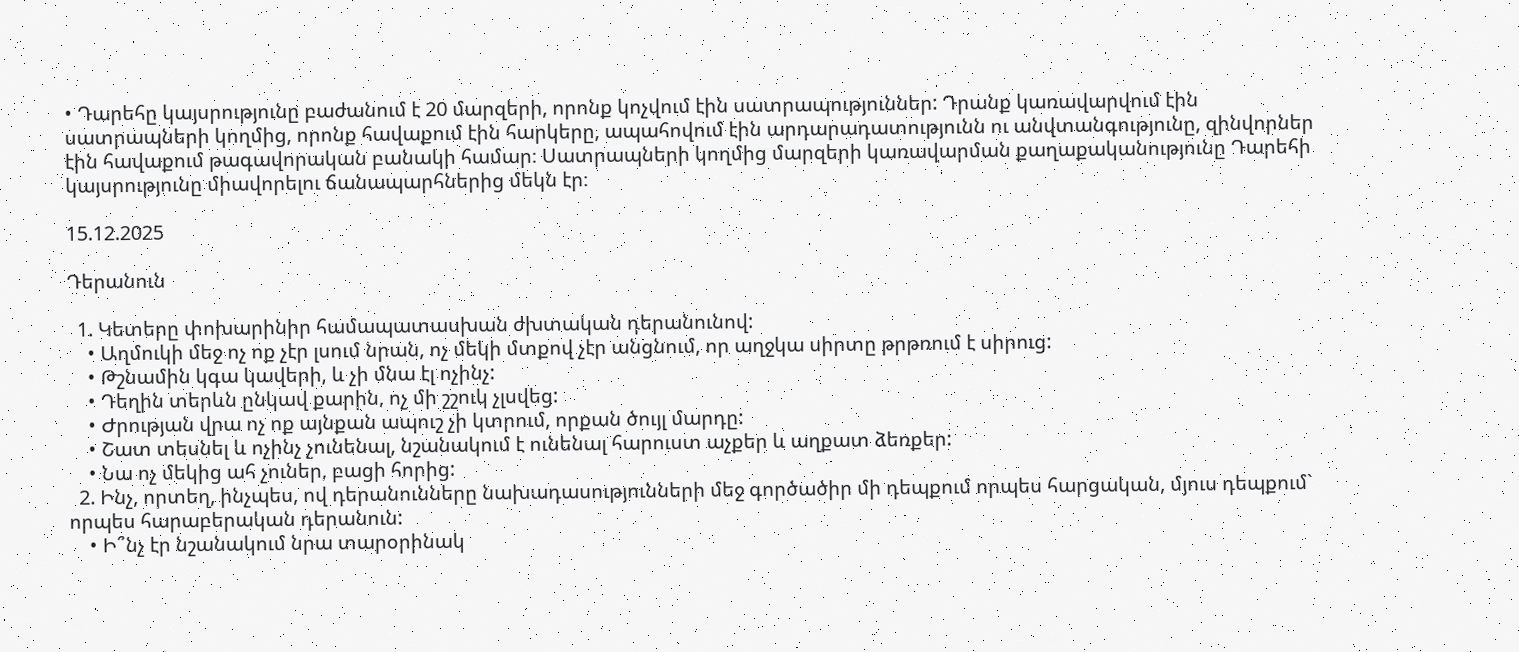• Դարեհը կայսրությունը բաժանում է 20 մարզերի, որոնք կոչվում էին սատրապություններ: Դրանք կառավարվում էին սատրապների կողմից, որոնք հավաքում էին հարկերը, ապահովում էին արդարադատությունն ու անվտանգությունը, զինվորներ էին հավաքում թագավորական բանակի համար։ Սատրապների կողմից մարզերի կառավարման քաղաքականությունը Դարեհի կայսրությունը միավորելու ճանապարհներից մեկն էր։

15.12.2025

Դերանուն

  1. Կետերը փոխարինիր համապատասխան ժխտական դերանունով:
    • Աղմուկի մեջ ոչ ոք չէր լսում նրան, ոչ մեկի մտքով չէր անցնում, որ աղջկա սիրտը թրթռում է սիրուց:
    • Թշնամին կգա կավերի, և չի մնա էլ ոչինչ:
    • Դեղին տերևն ընկավ քարին, ոչ մի շշուկ չլսվեց:
    • Ժրության վրա ոչ ոք այնքան ապուշ չի կտրում, որքան ծույլ մարդը:
    • Շատ տեսնել և ոչինչ չունենալ, նշանակում է ունենալ հարուստ աչքեր և աղքատ ձեռքեր:
    • Նա ոչ մեկից ահ չուներ, բացի հորից:
  2. Ինչ, որտեղ, ինչպես, ով դերանունները նախադասությունների մեջ գործածիր մի դեպքում որպես հարցական, մյուս դեպքում` որպես հարաբերական դերանուն:
    • Ի՞նչ էր նշանակում նրա տարօրինակ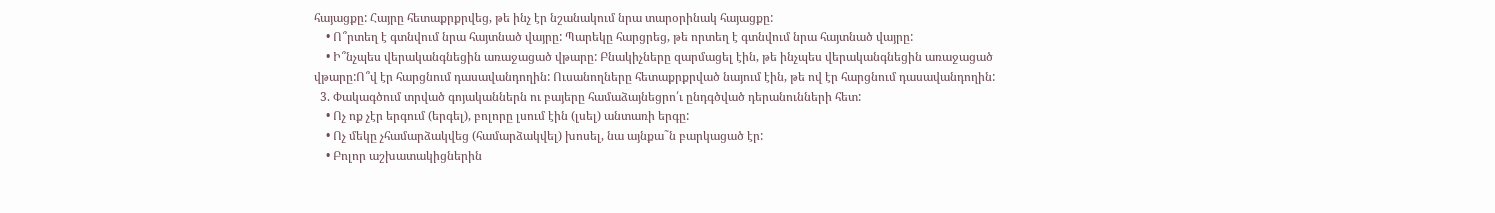հայացքը: Հայրը հետաքրքրվեց, թե ինչ էր նշանակում նրա տարօրինակ հայացքը:
    • Ո՞րտեղ է գտնվում նրա հայտնած վայրը: Պարեկը հարցրեց, թե որտեղ է գտնվում նրա հայտնած վայրը:
    • Ի՞նչպես վերականգնեցին առաջացած վթարը: Բնակիչները զարմացել էին, թե ինչպես վերականգնեցին առաջացած վթարը:Ո՞վ էր հարցնում դասավանդողին: Ուսանողները հետաքրքրված նայում էին, թե ով էր հարցնում դասավանդողին:
  3. Փակագծում տրված գոյականներն ու բայերը համաձայնեցրո՛ւ ընդգծված դերանունների հետ:
    • Ոչ ոք չէր երգում (երգել), բոլորը լսում էին (լսել) անտառի երգը:
    • Ոչ մեկը չհամարձակվեց (համարձակվել) խոսել, նա այնքա˜ն բարկացած էր:
    • Բոլոր աշխատակիցներին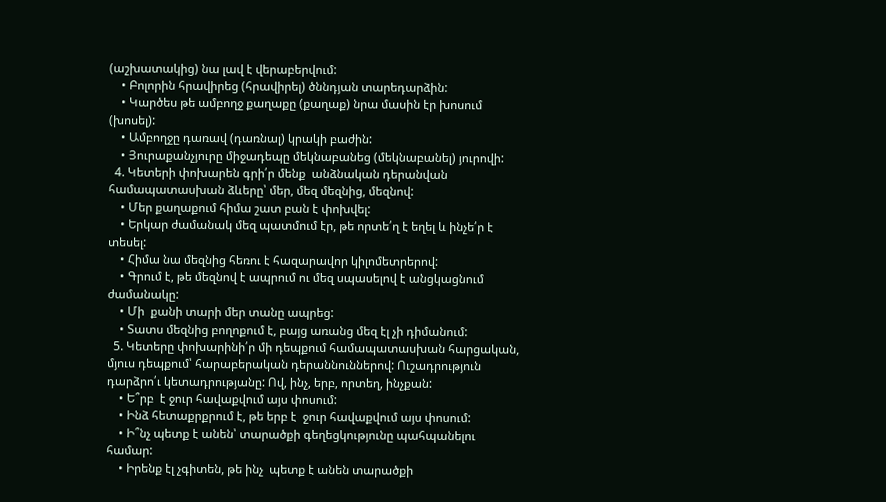(աշխատակից) նա լավ է վերաբերվում:
    • Բոլորին հրավիրեց (հրավիրել) ծննդյան տարեդարձին:
    • Կարծես թե ամբողջ քաղաքը (քաղաք) նրա մասին էր խոսում (խոսել):
    • Ամբողջը դառավ (դառնալ) կրակի բաժին:
    • Յուրաքանչյուրը միջադեպը մեկնաբանեց (մեկնաբանել) յուրովի:
  4. Կետերի փոխարեն գրի՛ր մենք  անձնական դերանվան համապատասխան ձևերը՝ մեր, մեզ մեզնից, մեզնով:
    • Մեր քաղաքում հիմա շատ բան է փոխվել:
    • Երկար ժամանակ մեզ պատմում էր, թե որտե՛ղ է եղել և ինչե՛ր է տեսել:
    • Հիմա նա մեզնից հեռու է հազարավոր կիլոմետրերով:
    • Գրում է, թե մեզնով է ապրում ու մեզ սպասելով է անցկացնում ժամանակը:
    • Մի  քանի տարի մեր տանը ապրեց:
    • Տատս մեզնից բողոքում է, բայց առանց մեզ էլ չի դիմանում:
  5. Կետերը փոխարինի՛ր մի դեպքում համապատասխան հարցական, մյուս դեպքում՝ հարաբերական դերաննուններով: Ուշադրություն դարձրո՛ւ կետադրությանը: Ով, ինչ, երբ, որտեղ, ինչքան:
    • Ե՞րբ  է ջուր հավաքվում այս փոսում:
    • Ինձ հետաքրքրում է, թե երբ է  ջուր հավաքվում այս փոսում:
    • Ի՞նչ պետք է անեն՝ տարածքի գեղեցկությունը պահպանելու համար:
    • Իրենք էլ չգիտեն, թե ինչ  պետք է անեն տարածքի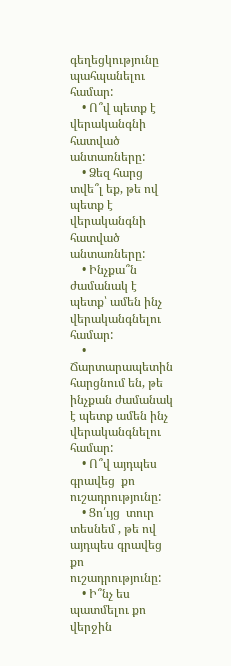գեղեցկությունը պահպանելու համար:
    • Ո՞վ պետք է վերականգնի հատված անտառները:
    • Ձեզ հարց տվե՞լ եք, թե ով պետք է վերականգնի հատված անտառները:
    • Ինչքա՞ն ժամանակ է պետք՝ ամեն ինչ վերականգնելու համար:
    • Ճարտարապետին հարցնում են, թե ինչքան ժամանակ է պետք ամեն ինչ վերականգնելու համար:
    • Ո՞վ այդպես գրավեց  քո ուշադրությունը:
    • Ցո՛ւյց  տուր տեսնեմ , թե ով այդպես գրավեց  քո ուշադրությունը:
    • Ի՞նչ ես պատմելու քո վերջին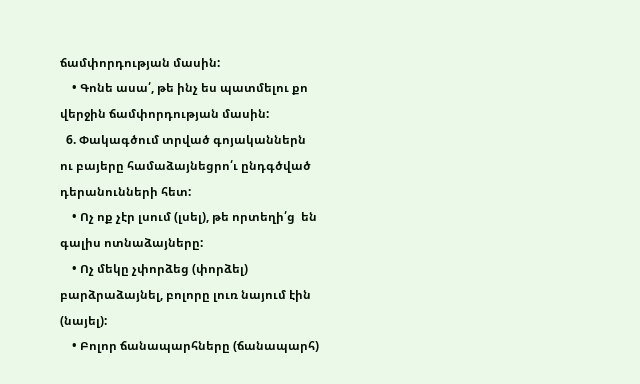ճամփորդության մասին:
    • Գոնե ասա՛, թե ինչ ես պատմելու քո վերջին ճամփորդության մասին:
  6. Փակագծում տրված գոյականներն ու բայերը համաձայնեցրո՛ւ ընդգծված դերանունների հետ:
    • Ոչ ոք չէր լսում (լսել), թե որտեղի՛ց  են գալիս ոտնաձայները:
    • Ոչ մեկը չփորձեց (փորձել) բարձրաձայնել, բոլորը լուռ նայում էին (նայել):
    • Բոլոր ճանապարհները (ճանապարհ)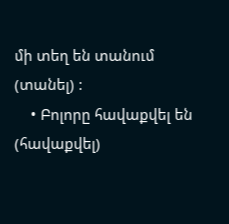մի տեղ են տանում (տանել) :
    • Բոլորը հավաքվել են (հավաքվել)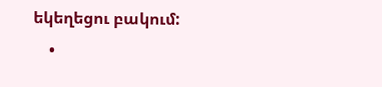եկեղեցու բակում:
    •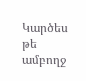Կարծես թե ամբողջ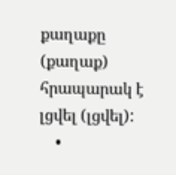քաղաքը (քաղաք) հրապարակ է լցվել (լցվել):
    •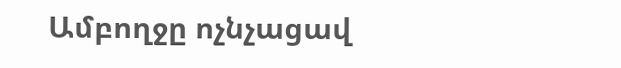Ամբողջը ոչնչացավ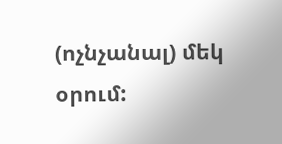(ոչնչանալ) մեկ օրում: